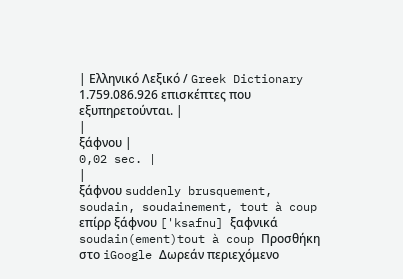| Ελληνικό Λεξικό / Greek Dictionary 1.759.086.926 επισκέπτες που εξυπηρετούνται. |
|
ξάφνου |
0,02 sec. |
|
ξάφνου suddenly brusquement, soudain, soudainement, tout à coup επίρρ ξάφνου ['ksafnu] ξαφνικά soudain(ement)tout à coup Προσθήκη στο iGoogle Δωρεάν περιεχόμενο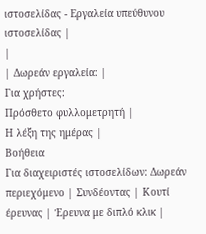ιστοσελίδας - Εργαλεία υπεύθυνου ιστοσελίδας |
|
| Δωρεάν εργαλεία: |
Για χρήστες:
Πρόσθετο φυλλομετρητή |
Η λέξη της ημέρας |
Βοήθεια
Για διαχειριστές ιστοσελίδων: Δωρεάν περιεχόμενο | Συνδέοντας | Κουτί έρευνας | Έρευνα με διπλό κλικ |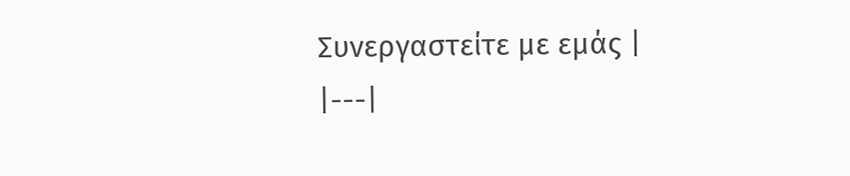Συνεργαστείτε με εμάς |
|---|